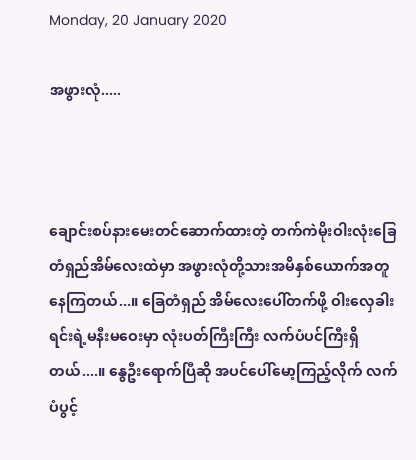Monday, 20 January 2020

အဖွားလုံ.....



ချောင်းစပ်နားမေးတင်ဆောက်ထားတဲ့ တက်ကဲမိုးဝါးလုံးခြေတံရှည်အိမ်လေးထဲမှာ အဖွားလုံတို့သားအမိနှစ်ယောက်အတူနေကြတယ်...။ ခြေတံရှည် အိမ်လေးပေါ်တက်ဖို့ ဝါးလှေခါးရင်းရဲ့မနီးမဝေးမှာ လုံးပတ်ကြီးကြီး လက်ပံပင်ကြီးရှိတယ်....။ နွေဦးရောက်ပြီဆို အပင်ပေါ်မော့ကြည့်လိုက် လက်ပံပွင့်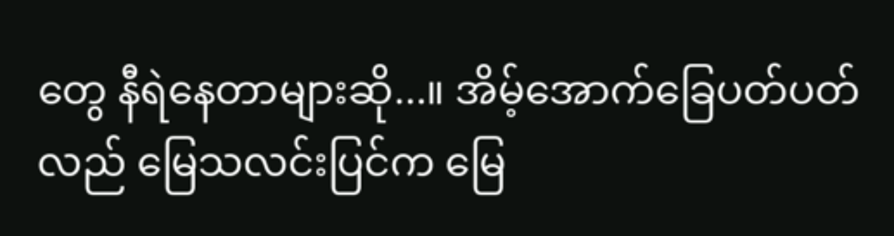တွေ နီရဲနေတာများဆို...။ အိမ့်အောက်ခြေပတ်ပတ်လည် မြေသလင်းပြင်က မြေ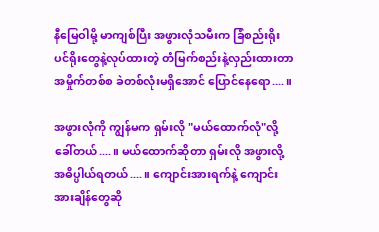နီမြေဝါမို့ မာကျစ်ပြီး အဖွားလုံသမီးက ခြံစည်းရိုးပင်ရိုးတွေနဲ့လုပ်ထားတဲ့ တံမြက်စည်းနဲ့လှည်းထားတာ အမှိုက်တစ်စ ခဲတစ်လုံးမရှိအောင် ပြောင်နေရော....။

အဖွားလုံကို ကျွန်မက ရှမ်းလို "မယ်ထောက်လုံ"လို့ခေါ်တယ်....။ မယ်ထောက်ဆိုတာ ရှမ်းလို အဖွားလို့ အဓိပ္ပါယ်ရတယ်....။ ကျောင်းအားရက်နဲ့ ကျောင်းအားချိန်တွေဆို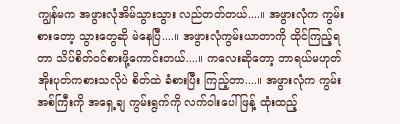ကျွန်မက အဖွားလုံအိမ်သွားသွား လည်တတ်တယ်....။ အဖွားလုံက ကွမ်းစားတော့ သွားတွေဆို မဲနေပြီ....။ အဖွားလုံကွမ်းယာတာကို ထိုင်ကြည့်ရတာ သိပ်စိတ်ဝင်စားဖို့ကောင်းတယ်....။ ကလေးဆိုတော့ ဘာရယ်မဟုတ် အိုးပုတ်ကစားသလိုပဲ စိတ်ထဲ ခံစားပြီး ကြည့်တာ....။ အဖွားလုံက ကွမ်းအစ်ကြီးကို အရှေ့ချ ကွမ်းရွက်ကို လက်ဝါးပေါ်ဖြန့် ထုံးထည့်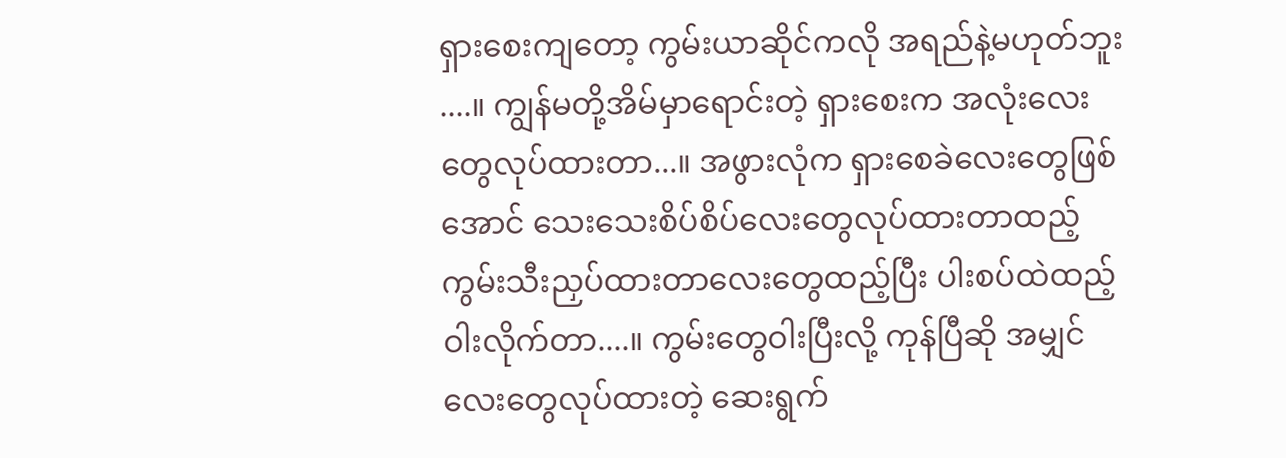ရှားစေးကျတော့ ကွမ်းယာဆိုင်ကလို အရည်နဲ့မဟုတ်ဘူး ....။ ကျွန်မတို့အိမ်မှာရောင်းတဲ့ ရှားစေးက အလုံးလေးတွေလုပ်ထားတာ...။ အဖွားလုံက ရှားစေခဲလေးတွေဖြစ်အောင် သေးသေးစိပ်စိပ်လေးတွေလုပ်ထားတာထည့် ကွမ်းသီးညှပ်ထားတာလေးတွေထည့်ပြီး ပါးစပ်ထဲထည့်ဝါးလိုက်တာ....။ ကွမ်းတွေဝါးပြီးလို့ ကုန်ပြီဆို အမျှင်လေးတွေလုပ်ထားတဲ့ ဆေးရွက်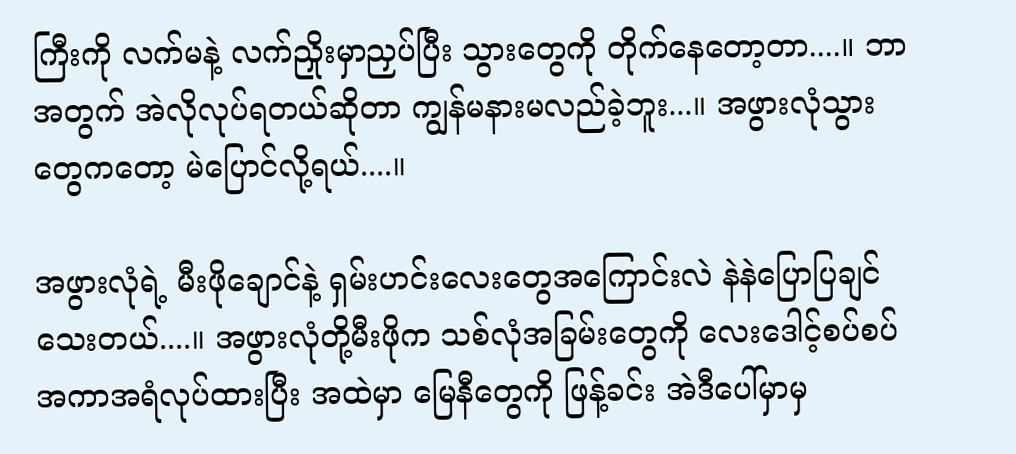ကြီးကို လက်မနဲ့ လက်ညှိုးမှာညှပ်ပြီး သွားတွေကို တိုက်နေတော့တာ....။ ဘာအတွက် အဲလိုလုပ်ရတယ်ဆိုတာ ကျွန်မနားမလည်ခဲ့ဘူး...။ အဖွားလုံသွားတွေကတော့ မဲပြောင်လို့ရယ်....။

အဖွားလုံရဲ့ မီးဖိုချောင်နဲ့ ရှမ်းဟင်းလေးတွေအကြောင်းလဲ နဲနဲပြောပြချင်သေးတယ်....။ အဖွားလုံတို့မီးဖိုက သစ်လုံအခြမ်းတွေကို လေးဒေါင့်စပ်စပ် အကာအရံလုပ်ထားပြီး အထဲမှာ မြေနီတွေကို ဖြန့်ခင်း အဲဒီပေါ်မှာမှ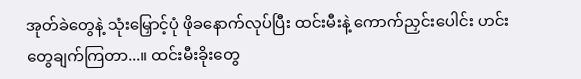အုတ်ခဲတွေနဲ့ သုံးမြှောင့်ပုံ ဖိုခနောက်လုပ်ပြီး ထင်းမီးနဲ့ ကောက်ညှင်းပေါင်း ဟင်းတွေချက်ကြတာ...။ ထင်းမီးခိုးတွေ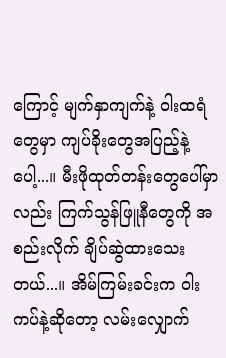ကြောင့် မျက်နှာကျက်နဲ့ ဝါးထရံတွေမှာ ကျပ်ခိုးတွေအပြည့်နဲ့ပေါ့...။ မီးဖိုထုတ်တန်းတွေပေါ်မှာလည်း ကြက်သွန်ဖြူနီတွေကို အစည်းလိုက် ချိပ်ဆွဲထားသေးတယ်...။ အိမ်ကြမ်းခင်းက ဝါးကပ်နဲ့ဆိုတော့ လမ်းလျှောက်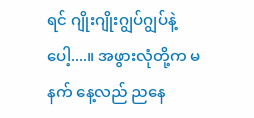ရင် ဂျိုးဂျိုးဂျွပ်ဂျွပ်နဲ့ပေါ့....။ အဖွားလုံတို့က မနက် နေ့လည် ညနေ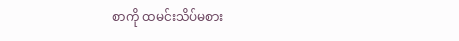စာကို ထမင်းသိပ်မစား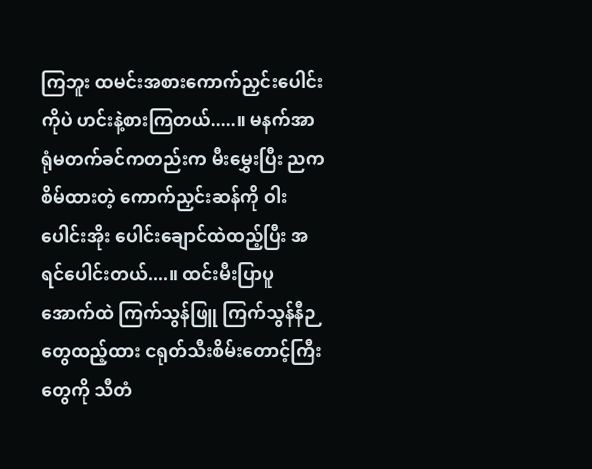ကြဘူး ထမင်းအစားကောက်ညှင်းပေါင်းကိုပဲ ဟင်းနဲ့စားကြတယ်.....။ မနက်အာရုံမတက်ခင်ကတည်းက မီးမွှေးပြီး ညကစိမ်ထားတဲ့ ကောက်ညှင်းဆန်ကို ဝါးပေါင်းအိုး ပေါင်းချောင်ထဲထည့်ပြီး အရင်ပေါင်းတယ်....။ ထင်းမီးပြာပူအောက်ထဲ ကြက်သွန်ဖြူ ကြက်သွန်နီဉတွေထည့်ထား ငရုတ်သီးစိမ်းတောင့်ကြီးတွေကို သီတံ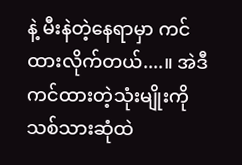နဲ့ မီးနဲတဲ့နေရာမှာ ကင်ထားလိုက်တယ်....။ အဲဒီကင်ထားတဲ့သုံးမျိုးကို သစ်သားဆုံထဲ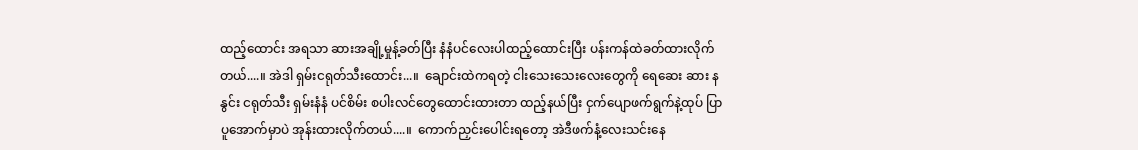ထည့်ထောင်း အရသာ ဆားအချို့မှုန့်ခတ်ပြီး နံနံပင်လေးပါထည့်ထောင်းပြီး ပန်းကန်ထဲခတ်ထားလိုက်တယ်....။ အဲဒါ ရှမ်းငရုတ်သီးထောင်း...။  ချောင်းထဲကရတဲ့ ငါးသေးသေးလေးတွေကို ရေဆေး ဆား နနွင်း ငရုတ်သီး ရှမ်းနံနံ ပင်စိမ်း စပါးလင်တွေထောင်းထားတာ ထည့်နယ်ပြီး ငှက်ပျောဖက်ရွက်နဲ့ထုပ် ပြာပူအောက်မှာပဲ အုန်းထားလိုက်တယ်....။  ကောက်ညှင်းပေါင်းရတော့ အဲဒီဖက်နံ့လေးသင်းနေ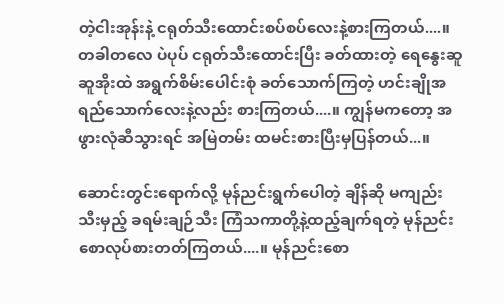တဲ့ငါးအုန်းနဲ့ ငရုတ်သီးထောင်းစပ်စပ်လေးနဲ့စားကြတယ်....။ တခါတလေ ပဲပုပ် ငရုတ်သီးထောင်းပြီး ခတ်ထားတဲ့ ရေနွေးဆူဆူအိုးထဲ အရွက်စိမ်းပေါင်းစုံ ခတ်သောက်ကြတဲ့ ဟင်းချိုအရည်သောက်လေးနဲ့လည်း စားကြတယ်....။ ကျွန်မကတော့ အဖွားလုံဆီသွားရင် အမြဲတမ်း ထမင်းစားပြီးမှပြန်တယ်...။

ဆောင်းတွင်းရောက်လို့ မုန်ညင်းရွက်ပေါတဲ့ ချိန်ဆို မကျည်းသီးမှည့် ခရမ်းချဉ်သီး ကြံသကာတို့နဲ့ထည့်ချက်ရတဲ့ မုန်ညင်းစောလုပ်စားတတ်ကြတယ်....။ မုန်ညင်းစော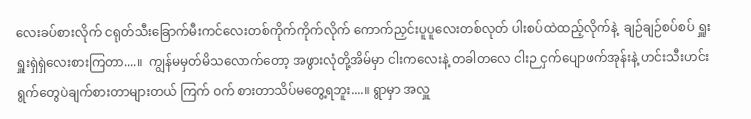လေးခပ်စားလိုက် ငရုတ်သီးခြောက်မီးကင်လေးတစ်ကိုက်ကိုက်လိုက် ကောက်ညှင်းပူပူလေးတစ်လုတ် ပါးစပ်ထဲထည့်လိုက်နဲ့  ချဉ်ချဉ်စပ်စပ် ရှူးရှူးရှဲရှဲလေးစားကြတာ....။  ကျွန်မမှတ်မိသလောက်တော့ အဖွားလုံတို့အိမ်မှာ ငါးကလေးနဲ့ တခါတလေ ငါးဉ ငှက်ပျောဖက်အုန်းနဲ့ ဟင်းသီးဟင်းရွက်တွေပဲချက်စားတာများတယ် ကြက် ဝက် စားတာသိပ်မတွေ့ရဘူး....။ ရွာမှာ အလှူ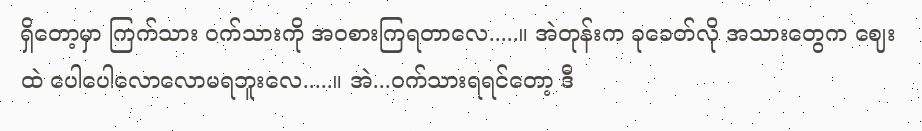ရှိတော့မှာ ကြက်သား ဝက်သားကို အဝစားကြရတာလေ.....။ အဲတုန်းက ခုခေတ်လို အသားတွေက ဈေးထဲ ပေါပေါလောလောမရဘူးလေ.....။ အဲ...ဝက်သားရရင်တော့ ဒီ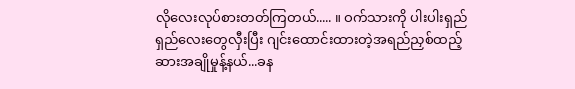လိုလေးလုပ်စားတတ်ကြတယ်..... ။ ဝက်သားကို ပါးပါးရှည်ရှည်လေးတွေလှီးပြီး ဂျင်းထောင်းထားတဲ့အရည်ညှစ်ထည့် ဆားအချိုမှုန့်နယ်...ခန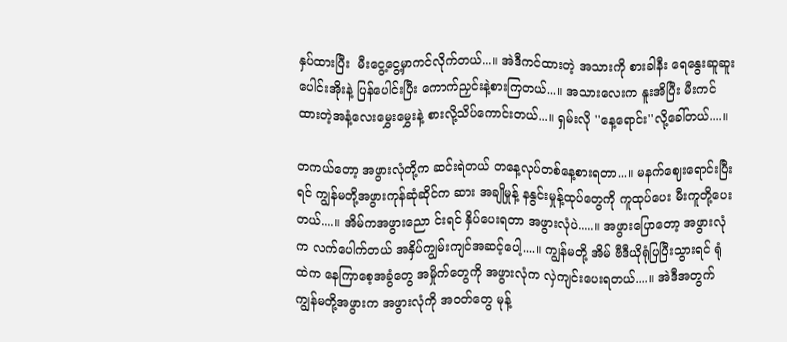နှပ်ထားပြီး  မီးငွေ့ငွေ့မှာကင်လိုက်တယ်...။ အဲဒီကင်ထားတဲ့ အသားကို စားခါနီး ရေနွေးဆူဆူးပေါင်းအိုးနဲ့ ပြန်ပေါင်းပြီး ကောက်ညှင်းနဲ့စားကြတယ်...။ အသားလေးက နူးအိပြီး မီးကင်ထားတဲ့အနံ့လေးမွှေးမွှေးနဲ့ စားလို့သိပ်ကောင်းတယ်...။ ရှမ်းလို ''နေ့ရောင်း''လို့ခေါ်တယ်....။

တကယ်တော့ အဖွားလုံတို့က ဆင်းရဲတယ် တနေ့လုပ်တစ်နေ့စားရတာ...။ မနက်ဈေးရောင်းပြီးရင် ကျွန်မတို့အဖွားကုန်ဆုံဆိုင်က ဆား အချိုမှုန့် နနွင်းမှုန့်ထုပ်တွေကို ကူထုပ်ပေး မီးကူတို့ပေးတယ်....။ အိမ်ကအဖွားညော င်းရင် နှိပ်ပေးရတာ အဖွားလုံပဲ.....။ အဖွားပြောတော့ အဖွားလုံက လက်ပေါက်တယ် အနှိပ်ကျွမ်းကျင်အဆင့်ပေါ့....။ ကျွန်မတို့ အိမ် ဗီဒီယိုရုံပြပြီးသွားရင် ရုံထဲက နေကြာစေ့အခွံတွေ အမှိုက်တွေကို အဖွားလုံက လှဲကျင်းပေးရတယ်....။ အဲဒီအတွက် ကျွန်မတို့အဖွားက အဖွားလုံကို အဝတ်တွေ မုန့်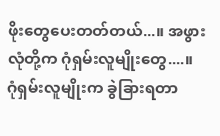ဖိုးတွေပေးတတ်တယ်...။ အဖွားလုံတို့က ဂုံရှမ်းလူမျိုးတွေ....။ ဂုံရှမ်းလူမျိုးက ခွဲခြားရတာ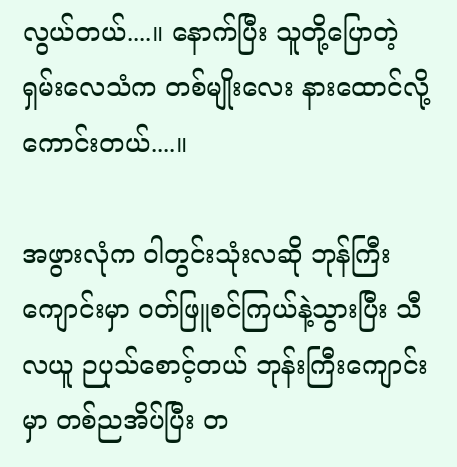လွယ်တယ်....။ နောက်ပြီး သူတို့ပြောတဲ့ ရှမ်းလေသံက တစ်မျိုးလေး နားထောင်လို့ကောင်းတယ်....။

အဖွားလုံက ဝါတွင်းသုံးလဆို ဘုန်ကြီးကျောင်းမှာ ဝတ်ဖြူစင်ကြယ်နဲ့သွားပြီး သီလယူ ဉပုသ်စောင့်တယ် ဘုန်းကြီးကျောင်းမှာ တစ်ညအိပ်ပြီး တ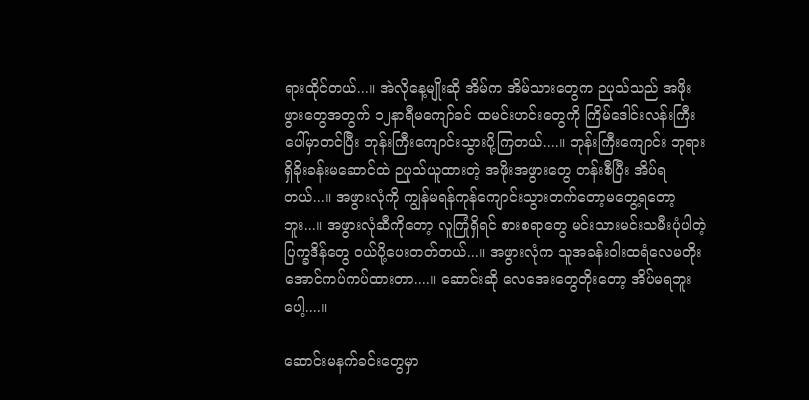ရားထိုင်တယ်...။ အဲလိုနေ့မျိုးဆို အိမ်က အိမ်သားတွေက ဉပုသ်သည် အဖိုးဖွားတွေအတွက် ၁၂နာရီမကျော်ခင် ထမင်းဟင်းတွေကို ကြိမ်ဒေါင်းလန်းကြီးပေါ်မှာတင်ပြီး ဘုန်းကြီးကျောင်းသွားပို့ကြတယ်....။ ဘုန်းကြီးကျောင်း ဘုရားရှိခိုးခန်းမဆောင်ထဲ ဉပုသ်ယူထားတဲ့ အဖိုးအဖွားတွေ တန်းစီပြီး အိပ်ရတယ်...။ အဖွားလုံကို ကျွန်မရန်ကုန်ကျောင်းသွားတက်တော့မတွေ့ရတော့ဘူး...။ အဖွားလုံဆီကိုတော့ လူကြုံရှိရင် စားစရာတွေ မင်းသားမင်းသမီးပုံပါတဲ့ ပြက္ခဒိန်တွေ ဝယ်ပို့ပေးတတ်တယ်...။ အဖွားလုံက သူအခန်းဝါးထရံလေမတိုးအောင်ကပ်ကပ်ထားတာ....။ ဆောင်းဆို လေအေးတွေတိုးတော့ အိပ်မရဘူးပေါ့....။

ဆောင်းမနက်ခင်းတွေမှာ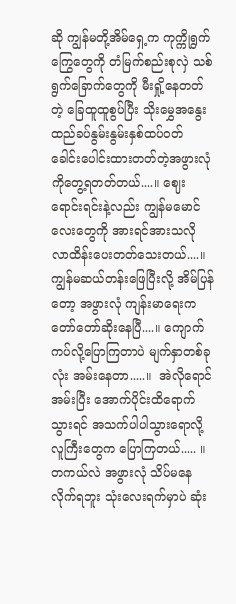ဆို ကျွန်မတို့အိမ်ရှေ့က ကုက္ကိုရွက်ကြွေတွေကို တံမြက်စည်းစုလှဲ သစ်ရွက်ခြောက်တွေကို မီးရှို့နေတတ်တဲ့ ခြေထူထူစွပ်ပြီး သိုးမွှေအနွေးထည်ခပ်နွမ်းနွမ်းနှစ်ထပ်ဝတ် ခေါင်းပေါင်းထားတတ်တဲ့အဖွားလုံကိုတွေ့ရတတ်တယ်....။ ဈေးရောင်းရင်းနဲ့လည်း ကျွန်မမောင်လေးတွေကို အားရင်အားသလို လာထိန်းပေးတတ်သေးတယ်....။ ကျွန်မဆယ်တန်းဖြေပြီးလို့ အိမ်ပြန်တော့ အဖွားလုံ ကျန်းမာရေးက တော်တော်ဆိုးနေပြီ....။ ကျောက်ကပ်လို့ပြောကြတာပဲ မျက်နှာတစ်ခုလုံး အမ်းနေတာ.....။  အဲလိုရောင်အမ်းပြီး အောက်ပိုင်းထိရောက်သွားရင် အသက်ပါပါသွားရောလို့ လူကြီးတွေက ပြောကြတယ်..... ။ တကယ်လဲ အဖွားလုံ သိပ်မနေလိုက်ရဘူး သုံးလေးရက်မှာပဲ ဆုံး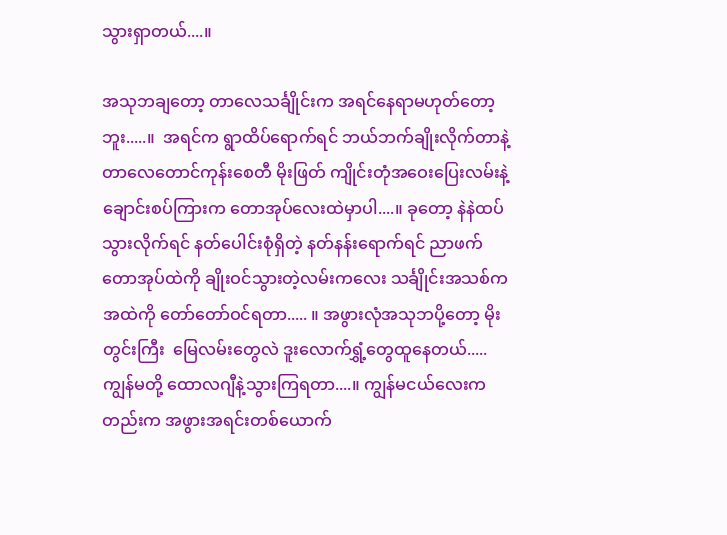သွားရှာတယ်....။

အသုဘချတော့ တာလေသင်္ချိုင်းက အရင်နေရာမဟုတ်တော့ဘူး.....။  အရင်က ရွာထိပ်ရောက်ရင် ဘယ်ဘက်ချိုးလိုက်တာနဲ့ တာလေတောင်ကုန်းစေတီ မိုးဖြတ် ကျိုင်းတုံအဝေးပြေးလမ်းနဲ့ ချောင်းစပ်ကြားက တောအုပ်လေးထဲမှာပါ....။ ခုတော့ နဲနဲထပ်သွားလိုက်ရင် နတ်ပေါင်းစုံရှိတဲ့ နတ်နန်းရောက်ရင် ညာဖက်တောအုပ်ထဲကို ချိုးဝင်သွားတဲ့လမ်းကလေး သင်္ချိုင်းအသစ်က အထဲကို တော်တော်ဝင်ရတာ..... ။ အဖွားလုံအသုဘပို့တော့ မိုးတွင်းကြီး  မြေလမ်းတွေလဲ ဒူးလောက်ရွှံ့တွေထူနေတယ်.....ကျွန်မတို့ ထောလဂျီနဲ့သွားကြရတာ....။ ကျွန်မငယ်လေးကတည်းက အဖွားအရင်းတစ်ယောက်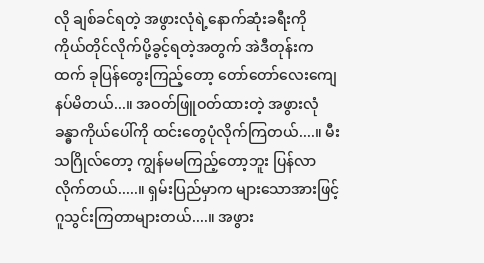လို ချစ်ခင်ရတဲ့ အဖွားလုံရဲ့နောက်ဆုံးခရီးကို ကိုယ်တိုင်လိုက်ပို့ခွင့်ရတဲ့အတွက် အဲဒီတုန်းကထက် ခုပြန်တွေးကြည့်တော့ တော်တော်လေးကျေနပ်မိတယ်...။ အဝတ်ဖြူဝတ်ထားတဲ့ အဖွားလုံ ခန္ဓာကိုယ်ပေါ်ကို ထင်းတွေပုံလိုက်ကြတယ်....။ မီးသဂြိုလ်တော့ ကျွန်မမကြည့်တော့ဘူး ပြန်လာလိုက်တယ်.....။ ရှမ်းပြည်မှာက များသောအားဖြင့် ဂူသွင်းကြတာများတယ်....။ အဖွား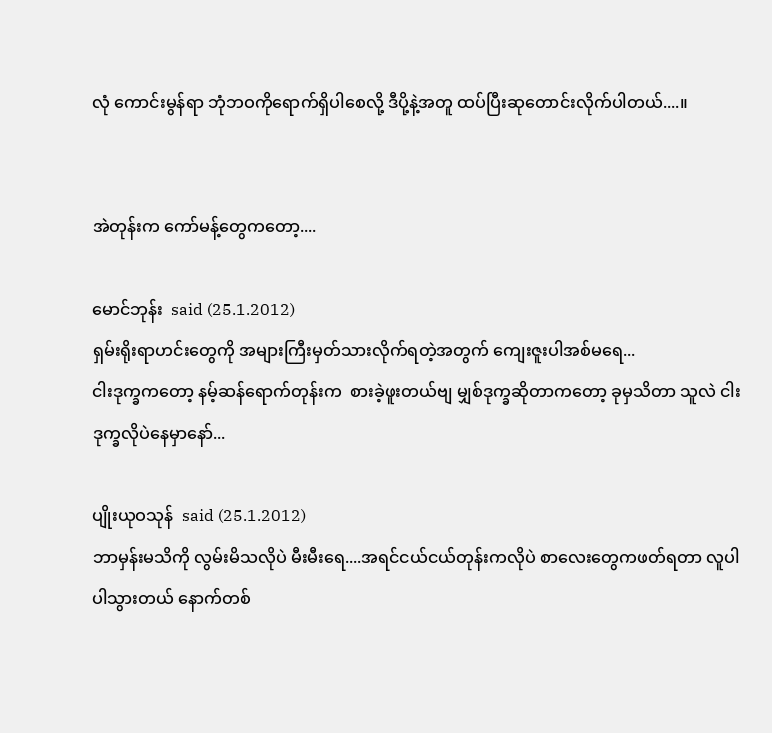လုံ ကောင်းမွန်ရာ ဘုံဘဝကိုရောက်ရှိပါစေလို့ ဒီပို့နဲ့အတူ ထပ်ပြီးဆုတောင်းလိုက်ပါတယ်....။


အဲတုန်းက ကော်မန့်တွေကတော့....

မောင်ဘုန်း  said (25.1.2012)
ရှမ်းရိုးရာဟင်းတွေကို အများကြီးမှတ်သားလိုက်ရတဲ့အတွက် ကျေးဇူးပါအစ်မရေ...
ငါးဒုက္ခကတော့ နမ့်ဆန်ရောက်တုန်းက  စားခဲ့ဖူးတယ်ဗျ မျှစ်ဒုက္ခဆိုတာကတော့ ခုမှသိတာ သူလဲ ငါးဒုက္ခလိုပဲနေမှာနော်...

ပျိုးယုဝသုန်  said (25.1.2012)
ဘာမှန်းမသိကို လွမ်းမိသလိုပဲ မီးမီးရေ....အရင်ငယ်ငယ်တုန်းကလိုပဲ စာလေးတွေကဖတ်ရတာ လူပါပါသွားတယ် နောက်တစ်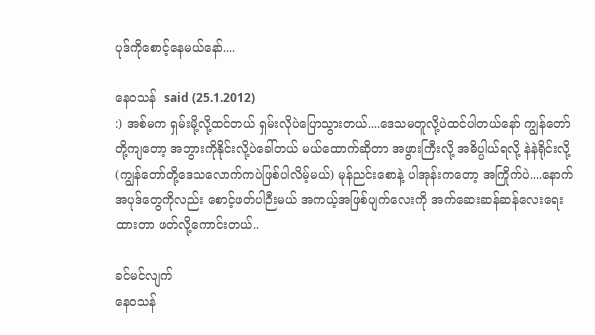ပုဒ်ကိုစောင့်နေမယ်နော်....

နေ၀သန်  said (25.1.2012)
:) အစ်မက ရှမ်းမို့လို့ထင်တယ် ရှမ်းလိုပဲပြောသွားတယ်....ဒေသမတူလို့ပဲထင်ပါတယ်နော် ကျွန်တော်တို့ကျတော့ အဘွားကိုနိုင်းလို့ပဲခေါ်တယ် မယ်ထောက်ဆိုတာ အဖွားကြီးလို့ အဓိပ္ပါယ်ရလို့ နဲနဲရိုင်းလို့(ကျွန်တော်တို့ဒေသလောက်ကပဲဖြစ်ပါလိမ့်မယ်) မုန်ညင်းစောနဲ့ ပါအုန်းကတော့ အကြိုက်ပဲ....နောက်အပုဒ်တွေကိုလည်း စောင့်ဖတ်ပါဉီးမယ် အကယ့်အဖြစ်ပျက်လေးကို အက်ဆေးဆန်ဆန်လေးရေးထားတာ ဖတ်လို့ကောင်းတယ်..

ခင်မင်လျက်
နေဝသန်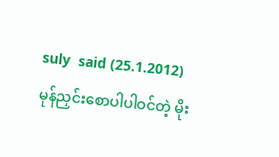suly  said (25.1.2012)
မုန်ညှင်းစောပါပါဝင်တဲ့ မိုး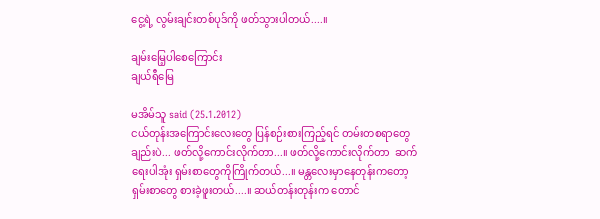ငွေ့ရဲ့ လွမ်းချင်းတစ်ပုဒ်ကို ဖတ်သွားပါတယ်....။

ချမ်းမြေ့ပါစေကြောင်း
ချယ်ရီမြေ

မအိမ်သူ said (25.1.2012)
ငယ်တုန်းအကြောင်းလေးတွေ ပြန်စဉ်းစားကြည့်ရင် တမ်းတစရာတွေချည်းပဲ... ဖတ်လို့ကောင်းလိုက်တာ...။ ဖတ်လို့ကောင်းလိုက်တာ  ဆက်ရေးပါအုံး ရှမ်းစာတွေကိုကြိုက်တယ်...။ မန္တလေးမှာနေတုန်းကတော့ ရှမ်းစာတွေ စားခဲ့ဖူးတယ်....။ ဆယ်တန်းတုန်းက တောင်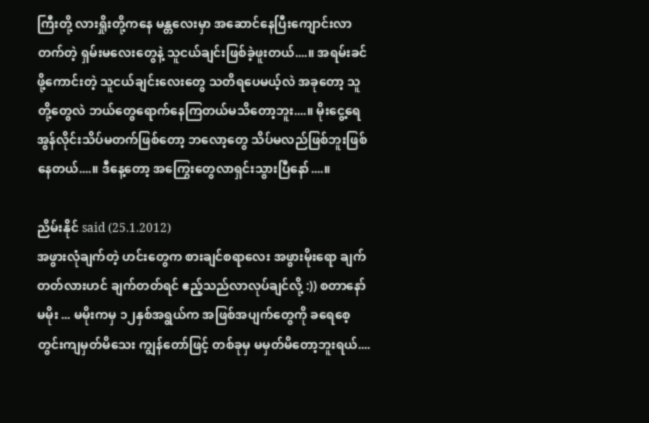ကြီးတို့ လားရှိုးတို့ကနေ မန္တလေးမှာ အဆောင်နေပြီးကျောင်းလာတက်တဲ့ ရှမ်းမလေးတွေနဲ့ သူငယ်ချင်းဖြစ်ခဲ့ဖူးတယ်....။ အရမ်းခင်ဖို့ကောင်းတဲ့ သူငယ်ချင်းလေးတွေ သတိရပေမယ့်လဲ အခုတော့ သူတို့တွေလဲ ဘယ်တွေရောက်နေကြတယ်မသိတော့ဘူး....။ မိုးငွေ့ရေ အွန်လိုင်းသိပ်မတက်ဖြစ်တော့ ဘလော့တွေ သိပ်မလည်ဖြစ်ဘူးဖြစ်နေတယ်....။ ဒီနေ့တော့ အကြွေးတွေလာရှင်းသွားပြီနော်....။

ညိမ်းနိုင် said (25.1.2012)
အဖွားလုံချက်တဲ့ ဟင်းတွေက စားချင်စရာလေး အဖွားမိုးရော ချက်တတ်လားဟင် ချက်တတ်ရင် ဧည့်သည်လာလုပ်ချင်လို့ :)) စတာနော် မမိုး ... မမိုးကမှ ၁၂နှစ်အရွယ်က အဖြစ်အပျက်တွေကို ခရေစေ့တွင်းကျမှတ်မိသေး ကျွန်တော်ဖြင့် တစ်ခုမှ မမှတ်မိတော့ဘူးရယ်....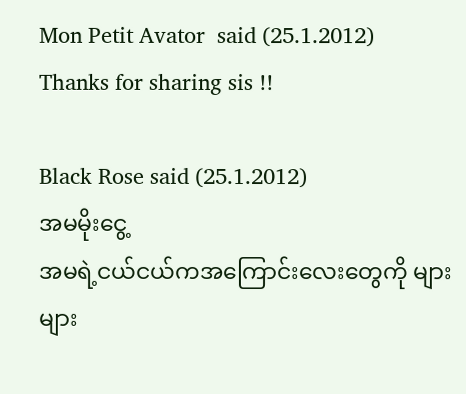Mon Petit Avator  said (25.1.2012)
Thanks for sharing sis !!

Black Rose said (25.1.2012)
အမမိုးငွေ့
အမရဲ့ငယ်ငယ်ကအကြောင်းလေးတွေကို များများ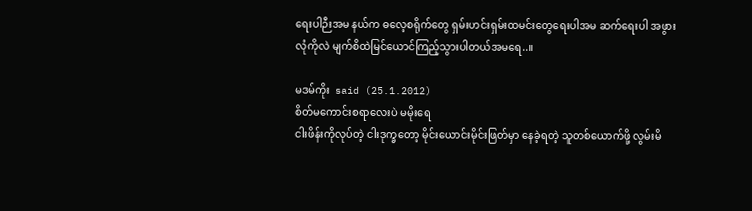ရေးပါဉီးအမ နယ်က ဓလေ့စရိုက်တွေ ရှမ်းဟင်းရှမ်းထမင်းတွေရေးပါအမ ဆက်ရေးပါ အဖွားလုံကိုလဲ မျက်စိထဲမြင်ယောင်ကြည့်သွားပါတယ်အမရေ..။

မဒမ်ကိုး  said (25.1.2012)
စိတ်မကောင်းစရာလေးပဲ မမိုးရေ
ငါးဖိန်းကိုလုပ်တဲ့ ငါးဒုက္ခတော့ မိုင်းယောင်းမိုင်းဖြတ်မှာ နေခဲ့ရတဲ့ သူတစ်ယောက်ဖို့ လွမ်းမိ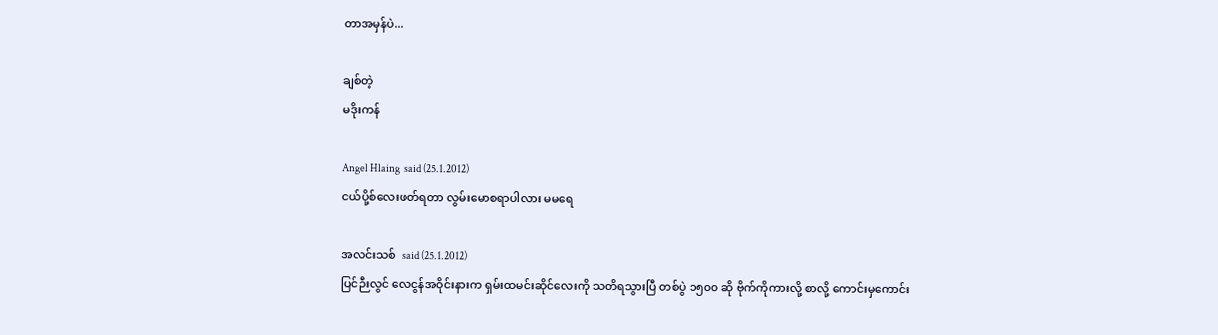တာအမှန်ပဲ...

ချစ်တဲ့
မဒိုးကန်

Angel Hlaing  said (25.1.2012)
ငယ်ပို့စ်လေးဖတ်ရတာ လွမ်းမောစရာပါလား မမရေ

အလင်းသစ်  said (25.1.2012)
ပြင်ဉီးလွင် လေငွန်အဝိုင်းနားက ရှမ်းထမင်းဆိုင်လေးကို သတိရသွားပြီ တစ်ပွဲ ၁၅၀၀ ဆို ဗိုက်ကိုကားလို့ စာလို့ ကောင်းမှကောင်း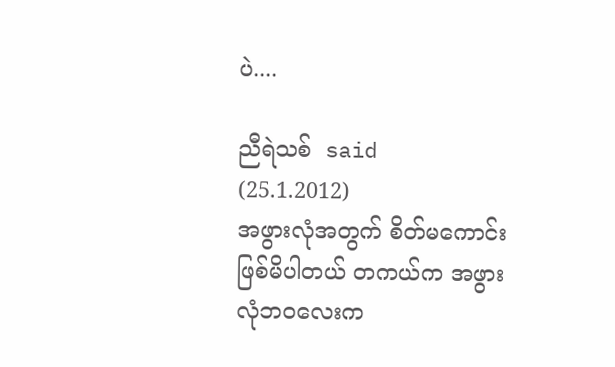ပဲ....

ညီရဲသစ်  said (25.1.2012)
အဖွားလုံအတွက် စိတ်မကောင်းဖြစ်မိပါတယ် တကယ်က အဖွားလုံဘဝလေးက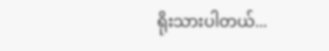ရိုးသားပါတယ်...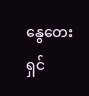နွေတေးရှင်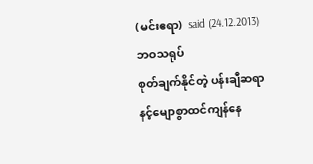(မင်းဧရာ)  said (24.12.2013)
ဘဝသရုပ်
စုတ်ချက်နိုင်တဲ့ ပန်းချီဆရာ
နင့်မျောစွာထင်ကျန်နေ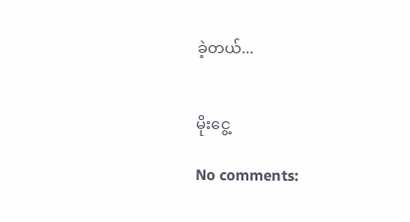ခဲ့တယ်...


မိုးငွေ့

No comments: